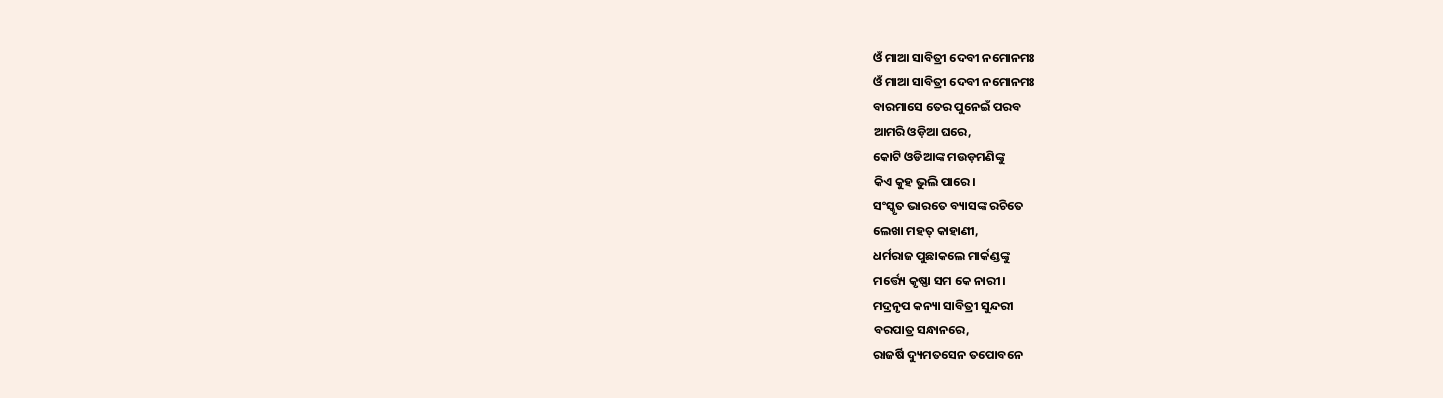ଓଁ ମାଆ ସାବିତ୍ରୀ ଦେବୀ ନମୋନମଃ
ଓଁ ମାଆ ସାବିତ୍ରୀ ଦେବୀ ନମୋନମଃ
ବାରମାସେ ତେର ପୁନେଇଁ ପରବ
ଆମରି ଓଡ଼ିଆ ଘରେ,
କୋଟି ଓଡିଆଙ୍କ ମଉଡ଼ମଣିଙ୍କୁ
କିଏ କୁହ ଭୁଲି ପାରେ।
ସଂସ୍କୃତ ଭାରତେ ବ୍ୟାସଙ୍କ ରଚିତେ
ଲେଖା ମହତ୍ କାହାଣୀ,
ଧର୍ମରାଜ ପୁଛାକଲେ ମାର୍କଣ୍ଡଙ୍କୁ
ମର୍ତ୍ତ୍ୟେ କୃଷ୍ଣା ସମ କେ ନାରୀ।
ମଦ୍ରନୃପ କନ୍ୟା ସାବିତ୍ରୀ ସୁନ୍ଦରୀ
ବରପାତ୍ର ସନ୍ଧାନରେ,
ରାଜର୍ଷି ଦ୍ୟୁମତସେନ ତପୋବନେ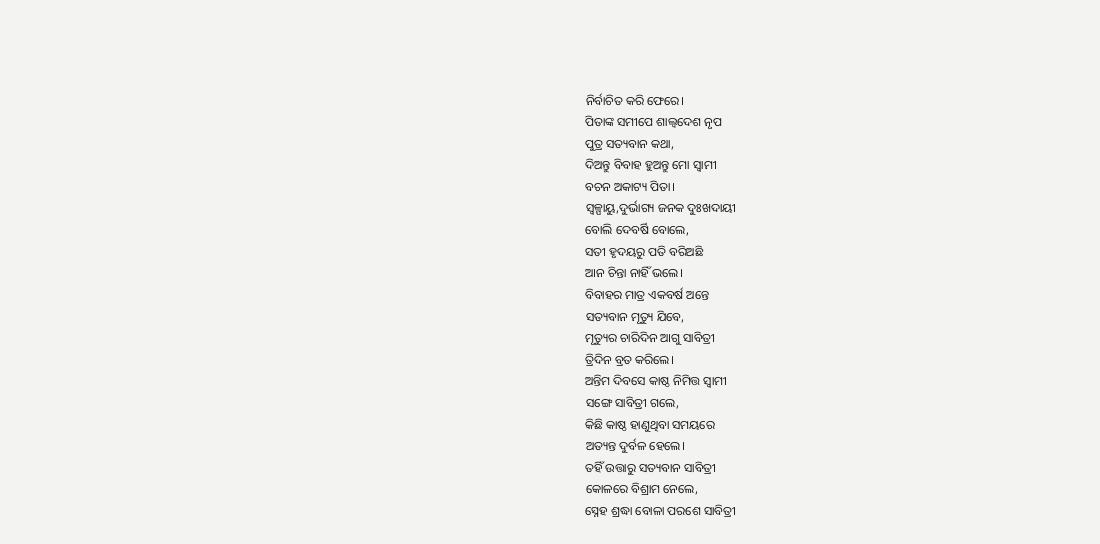ନିର୍ବାଚିତ କରି ଫେରେ।
ପିତାଙ୍କ ସମୀପେ ଶାଲ୍ଵଦେଶ ନୃପ
ପୁତ୍ର ସତ୍ୟବାନ କଥା,
ଦିଅନ୍ତୁ ବିବାହ ହୁଅନ୍ତୁ ମୋ ସ୍ଵାମୀ
ବଚନ ଅକାଟ୍ୟ ପିତା।
ସ୍ଵଳ୍ପାୟୁ,ଦୁର୍ଭାଗ୍ୟ ଜନକ ଦୁଃଖଦାୟୀ
ବୋଲି ଦେବର୍ଷି ବୋଲେ,
ସତୀ ହୃଦୟରୁ ପତି ବରିଅଛି
ଆନ ଚିନ୍ତା ନାହିଁ ଭଲେ।
ବିବାହର ମାତ୍ର ଏକବର୍ଷ ଅନ୍ତେ
ସତ୍ୟବାନ ମୃତ୍ୟୁ ଯିବେ,
ମୃତ୍ୟୁର ଚାରିଦିନ ଆଗୁ ସାବିତ୍ରୀ
ତ୍ରିଦିନ ବ୍ରତ କରିଲେ।
ଅନ୍ତିମ ଦିବସେ କାଷ୍ଠ ନିମିତ୍ତ ସ୍ଵାମୀ
ସଙ୍ଗେ ସାବିତ୍ରୀ ଗଲେ,
କିଛି କାଷ୍ଠ ହାଣୁଥିବା ସମୟରେ
ଅତ୍ୟନ୍ତ ଦୁର୍ବଳ ହେଲେ।
ତହିଁ ଉତ୍ତାରୁ ସତ୍ୟବାନ ସାବିତ୍ରୀ
କୋଳରେ ବିଶ୍ରାମ ନେଲେ,
ସ୍ନେହ ଶ୍ରଦ୍ଧା ବୋଳା ପରଶେ ସାବିତ୍ରୀ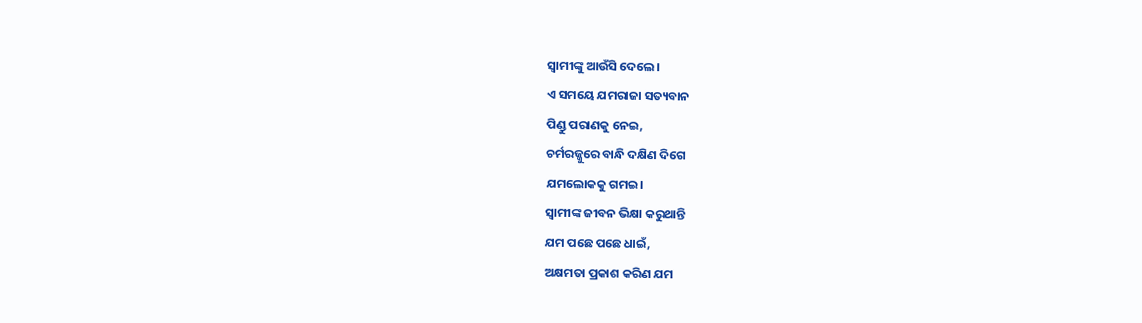ସ୍ଵାମୀଙ୍କୁ ଆଉଁସି ଦେଲେ।
ଏ ସମୟେ ଯମରାଜା ସତ୍ୟବାନ
ପିଣ୍ଡୁ ପରାଣକୁ ନେଇ,
ଚର୍ମରଜ୍ଜୁରେ ବାନ୍ଧି ଦକ୍ଷିଣ ଦିଗେ
ଯମଲୋକକୁ ଗମଇ।
ସ୍ଵାମୀଙ୍କ ଜୀବନ ଭିକ୍ଷା କରୁଥାନ୍ତି
ଯମ ପଛେ ପଛେ ଧାଇଁ,
ଅକ୍ଷମତା ପ୍ରକାଶ କରିଣ ଯମ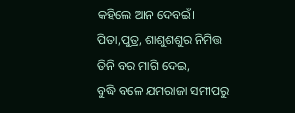କହିଲେ ଆନ ଦେବଇଁ।
ପିତା,ପୁତ୍ର, ଶାଶୁଶଶୁର ନିମିତ୍ତ
ତିନି ବର ମାଗି ଦେଇ,
ବୁଦ୍ଧି ବଳେ ଯମରାଜା ସମୀପରୁ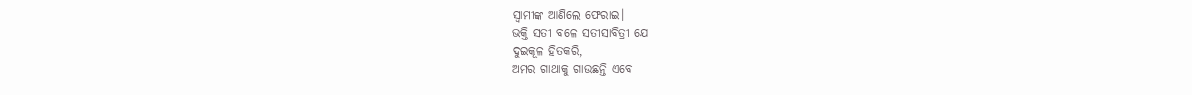ସ୍ଵାମୀଙ୍କ ଆଣିଲେ ଫେରାଇ।
ଭକ୍ତି ସତୀ ବଳେ ସତୀସାବିତ୍ରୀ ଯେ
ଦୁଇକୂଳ ହିତକରି,
ଅମର ଗାଥାକୁ ଗାଉଛନ୍ତି ଏବେ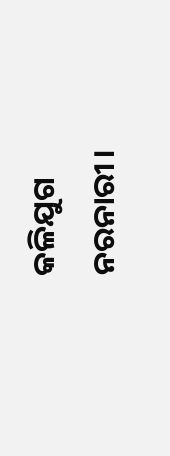କଳିଯୁଗ ନରନାରୀ।